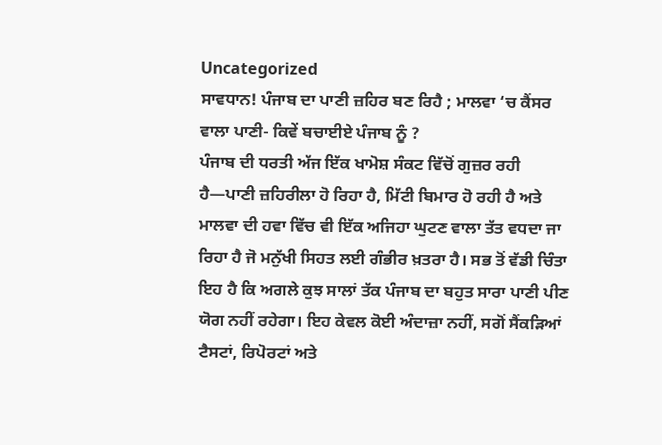Uncategorized
ਸਾਵਧਾਨ! ਪੰਜਾਬ ਦਾ ਪਾਣੀ ਜ਼ਹਿਰ ਬਣ ਰਿਹੈ ; ਮਾਲਵਾ ‘ਚ ਕੈਂਸਰ ਵਾਲਾ ਪਾਣੀ- ਕਿਵੇਂ ਬਚਾਈਏ ਪੰਜਾਬ ਨੂੰ ?
ਪੰਜਾਬ ਦੀ ਧਰਤੀ ਅੱਜ ਇੱਕ ਖਾਮੋਸ਼ ਸੰਕਟ ਵਿੱਚੋਂ ਗੁਜ਼ਰ ਰਹੀ ਹੈ—ਪਾਣੀ ਜ਼ਹਿਰੀਲਾ ਹੋ ਰਿਹਾ ਹੈ, ਮਿੱਟੀ ਬਿਮਾਰ ਹੋ ਰਹੀ ਹੈ ਅਤੇ ਮਾਲਵਾ ਦੀ ਹਵਾ ਵਿੱਚ ਵੀ ਇੱਕ ਅਜਿਹਾ ਘੁਟਣ ਵਾਲਾ ਤੱਤ ਵਧਦਾ ਜਾ ਰਿਹਾ ਹੈ ਜੋ ਮਨੁੱਖੀ ਸਿਹਤ ਲਈ ਗੰਭੀਰ ਖ਼ਤਰਾ ਹੈ। ਸਭ ਤੋਂ ਵੱਡੀ ਚਿੰਤਾ ਇਹ ਹੈ ਕਿ ਅਗਲੇ ਕੁਝ ਸਾਲਾਂ ਤੱਕ ਪੰਜਾਬ ਦਾ ਬਹੁਤ ਸਾਰਾ ਪਾਣੀ ਪੀਣ ਯੋਗ ਨਹੀਂ ਰਹੇਗਾ। ਇਹ ਕੇਵਲ ਕੋਈ ਅੰਦਾਜ਼ਾ ਨਹੀਂ, ਸਗੋਂ ਸੈਂਕੜਿਆਂ ਟੈਸਟਾਂ, ਰਿਪੋਰਟਾਂ ਅਤੇ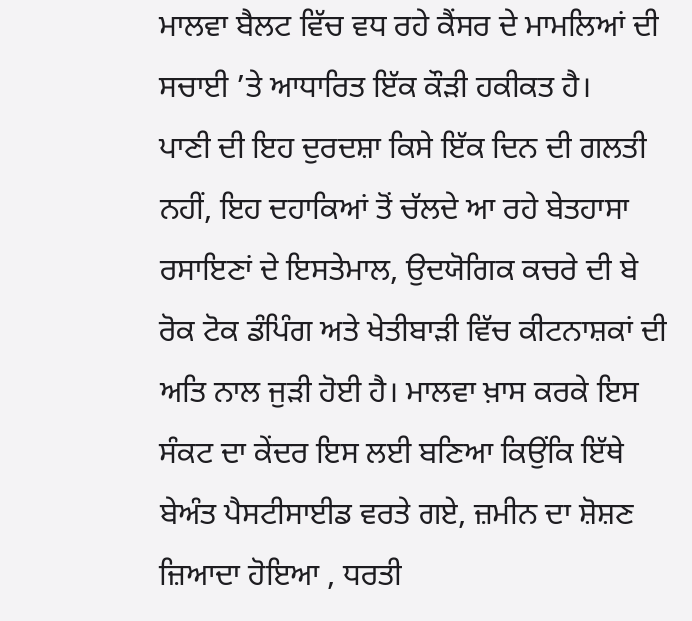ਮਾਲਵਾ ਬੈਲਟ ਵਿੱਚ ਵਧ ਰਹੇ ਕੈਂਸਰ ਦੇ ਮਾਮਲਿਆਂ ਦੀ ਸਚਾਈ ’ਤੇ ਆਧਾਰਿਤ ਇੱਕ ਕੌੜੀ ਹਕੀਕਤ ਹੈ।
ਪਾਣੀ ਦੀ ਇਹ ਦੁਰਦਸ਼ਾ ਕਿਸੇ ਇੱਕ ਦਿਨ ਦੀ ਗਲਤੀ ਨਹੀਂ, ਇਹ ਦਹਾਕਿਆਂ ਤੋਂ ਚੱਲਦੇ ਆ ਰਹੇ ਬੇਤਹਾਸਾ ਰਸਾਇਣਾਂ ਦੇ ਇਸਤੇਮਾਲ, ਉਦਯੋਗਿਕ ਕਚਰੇ ਦੀ ਬੇ ਰੋਕ ਟੋਕ ਡੰਪਿੰਗ ਅਤੇ ਖੇਤੀਬਾੜੀ ਵਿੱਚ ਕੀਟਨਾਸ਼ਕਾਂ ਦੀ ਅਤਿ ਨਾਲ ਜੁੜੀ ਹੋਈ ਹੈ। ਮਾਲਵਾ ਖ਼ਾਸ ਕਰਕੇ ਇਸ ਸੰਕਟ ਦਾ ਕੇਂਦਰ ਇਸ ਲਈ ਬਣਿਆ ਕਿਉਂਕਿ ਇੱਥੇ ਬੇਅੰਤ ਪੈਸਟੀਸਾਈਡ ਵਰਤੇ ਗਏ, ਜ਼ਮੀਨ ਦਾ ਸ਼ੋਸ਼ਣ ਜ਼ਿਆਦਾ ਹੋਇਆ , ਧਰਤੀ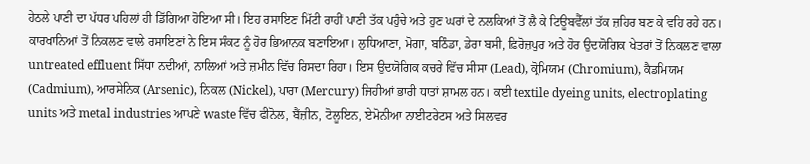ਹੇਠਲੇ ਪਾਣੀ ਦਾ ਪੱਧਰ ਪਹਿਲਾਂ ਹੀ ਡਿੱਗਿਆ ਹੋਇਆ ਸੀ। ਇਹ ਰਸਾਇਣ ਮਿੱਟੀ ਰਾਹੀਂ ਪਾਣੀ ਤੱਕ ਪਹੁੰਚੇ ਅਤੇ ਹੁਣ ਘਰਾਂ ਦੇ ਨਲਕਿਆਂ ਤੋਂ ਲੈ ਕੇ ਟਿਊਬਵੈੱਲਾਂ ਤੱਕ ਜ਼ਹਿਰ ਬਣ ਕੇ ਵਹਿ ਰਹੇ ਹਨ।
ਕਾਰਖਾਨਿਆਂ ਤੋਂ ਨਿਕਲਣ ਵਾਲੇ ਰਸਾਇਣਾਂ ਨੇ ਇਸ ਸੰਕਟ ਨੂੰ ਹੋਰ ਭਿਆਨਕ ਬਣਾਇਆ। ਲੁਧਿਆਣਾ, ਮੋਗਾ, ਬਠਿੰਡਾ, ਡੇਰਾ ਬਸੀ, ਫ਼ਿਰੋਜ਼ਪੁਰ ਅਤੇ ਹੋਰ ਉਦਯੋਗਿਕ ਖੇਤਰਾਂ ਤੋਂ ਨਿਕਲਣ ਵਾਲਾ untreated effluent ਸਿੱਧਾ ਨਦੀਆਂ, ਨਾਲਿਆਂ ਅਤੇ ਜ਼ਮੀਨ ਵਿੱਚ ਰਿਸਦਾ ਰਿਹਾ। ਇਸ ਉਦਯੋਗਿਕ ਕਚਰੇ ਵਿੱਚ ਸੀਸਾ (Lead), ਕ੍ਰੋਮਿਯਮ (Chromium), ਕੈਡਮਿਯਮ (Cadmium), ਆਰਸੇਨਿਕ (Arsenic), ਨਿਕਲ (Nickel), ਪਾਰਾ (Mercury) ਜਿਹੀਆਂ ਭਾਰੀ ਧਾਤਾਂ ਸ਼ਾਮਲ ਹਨ। ਕਈ textile dyeing units, electroplating units ਅਤੇ metal industries ਆਪਣੇ waste ਵਿੱਚ ਫੀਨੋਲ, ਬੈਂਜ਼ੀਨ, ਟੋਲੂਇਨ, ਏਮੋਨੀਆ ਨਾਈਟਰੇਟਸ ਅਤੇ ਸਿਲਵਰ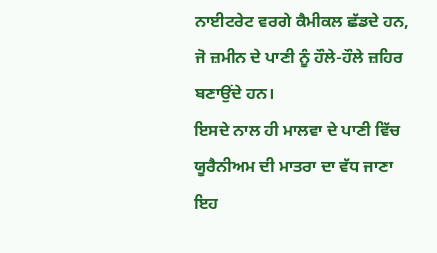ਨਾਈਟਰੇਟ ਵਰਗੇ ਕੈਮੀਕਲ ਛੱਡਦੇ ਹਨ, ਜੋ ਜ਼ਮੀਨ ਦੇ ਪਾਣੀ ਨੂੰ ਹੌਲੇ-ਹੌਲੇ ਜ਼ਹਿਰ ਬਣਾਉਂਦੇ ਹਨ।
ਇਸਦੇ ਨਾਲ ਹੀ ਮਾਲਵਾ ਦੇ ਪਾਣੀ ਵਿੱਚ ਯੂਰੈਨੀਅਮ ਦੀ ਮਾਤਰਾ ਦਾ ਵੱਧ ਜਾਣਾ ਇਹ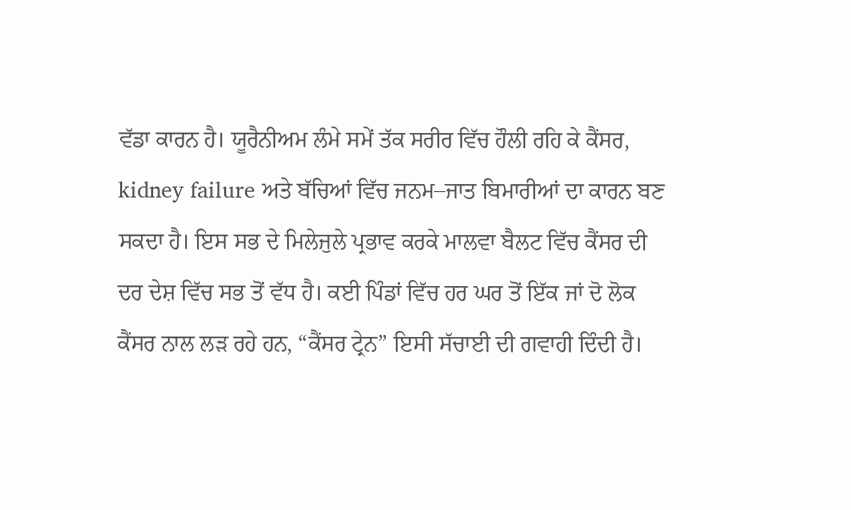ਵੱਡਾ ਕਾਰਨ ਹੈ। ਯੂਰੈਨੀਅਮ ਲੰਮੇ ਸਮੇਂ ਤੱਕ ਸਰੀਰ ਵਿੱਚ ਹੌਲੀ ਰਹਿ ਕੇ ਕੈਂਸਰ, kidney failure ਅਤੇ ਬੱਚਿਆਂ ਵਿੱਚ ਜਨਮ–ਜਾਤ ਬਿਮਾਰੀਆਂ ਦਾ ਕਾਰਨ ਬਣ ਸਕਦਾ ਹੈ। ਇਸ ਸਭ ਦੇ ਮਿਲੇਜੁਲੇ ਪ੍ਰਭਾਵ ਕਰਕੇ ਮਾਲਵਾ ਬੈਲਟ ਵਿੱਚ ਕੈਂਸਰ ਦੀ ਦਰ ਦੇਸ਼ ਵਿੱਚ ਸਭ ਤੋਂ ਵੱਧ ਹੈ। ਕਈ ਪਿੰਡਾਂ ਵਿੱਚ ਹਰ ਘਰ ਤੋਂ ਇੱਕ ਜਾਂ ਦੋ ਲੋਕ ਕੈਂਸਰ ਨਾਲ ਲੜ ਰਹੇ ਹਨ, “ਕੈਂਸਰ ਟ੍ਰੇਨ” ਇਸੀ ਸੱਚਾਈ ਦੀ ਗਵਾਹੀ ਦਿੰਦੀ ਹੈ।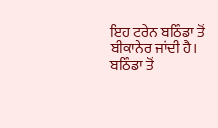ਇਹ ਟਰੇਨ ਬਠਿੰਡਾ ਤੋਂ ਬੀਕਾਨੇਰ ਜਾਂਦੀ ਹੈ। ਬਠਿੰਡਾ ਤੋਂ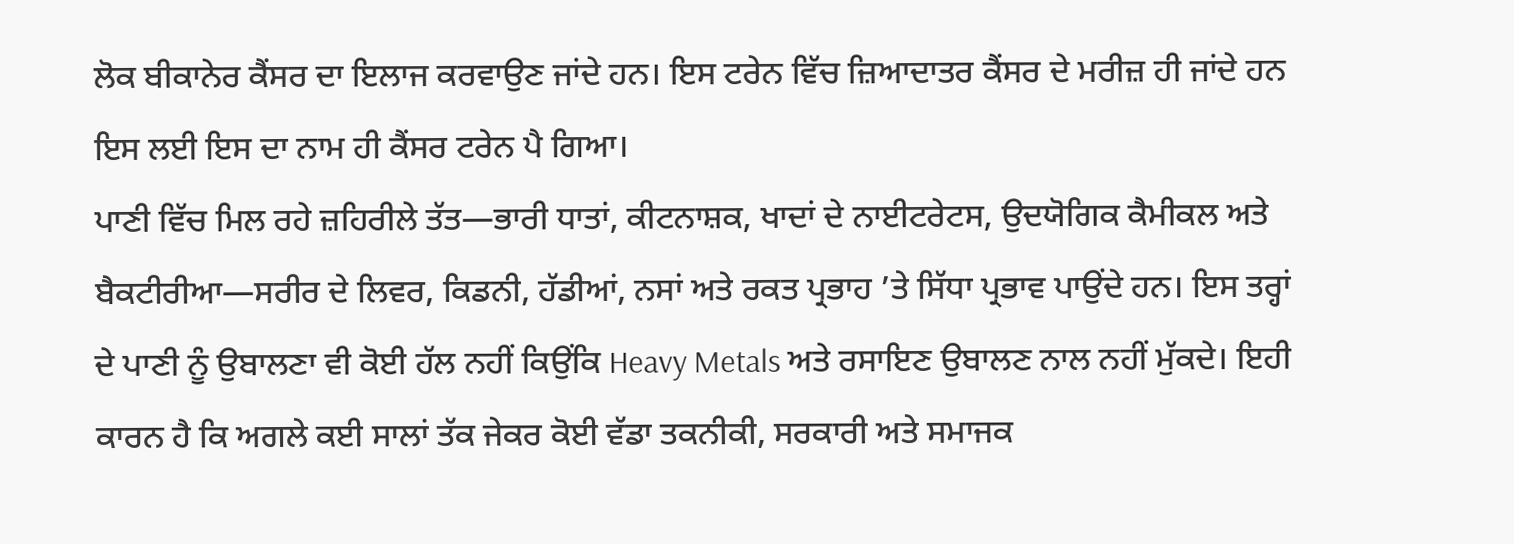ਲੋਕ ਬੀਕਾਨੇਰ ਕੈਂਸਰ ਦਾ ਇਲਾਜ ਕਰਵਾਉਣ ਜਾਂਦੇ ਹਨ। ਇਸ ਟਰੇਨ ਵਿੱਚ ਜ਼ਿਆਦਾਤਰ ਕੈਂਸਰ ਦੇ ਮਰੀਜ਼ ਹੀ ਜਾਂਦੇ ਹਨ ਇਸ ਲਈ ਇਸ ਦਾ ਨਾਮ ਹੀ ਕੈਂਸਰ ਟਰੇਨ ਪੈ ਗਿਆ।
ਪਾਣੀ ਵਿੱਚ ਮਿਲ ਰਹੇ ਜ਼ਹਿਰੀਲੇ ਤੱਤ—ਭਾਰੀ ਧਾਤਾਂ, ਕੀਟਨਾਸ਼ਕ, ਖਾਦਾਂ ਦੇ ਨਾਈਟਰੇਟਸ, ਉਦਯੋਗਿਕ ਕੈਮੀਕਲ ਅਤੇ ਬੈਕਟੀਰੀਆ—ਸਰੀਰ ਦੇ ਲਿਵਰ, ਕਿਡਨੀ, ਹੱਡੀਆਂ, ਨਸਾਂ ਅਤੇ ਰਕਤ ਪ੍ਰਭਾਹ ’ਤੇ ਸਿੱਧਾ ਪ੍ਰਭਾਵ ਪਾਉਂਦੇ ਹਨ। ਇਸ ਤਰ੍ਹਾਂ ਦੇ ਪਾਣੀ ਨੂੰ ਉਬਾਲਣਾ ਵੀ ਕੋਈ ਹੱਲ ਨਹੀਂ ਕਿਉਂਕਿ Heavy Metals ਅਤੇ ਰਸਾਇਣ ਉਬਾਲਣ ਨਾਲ ਨਹੀਂ ਮੁੱਕਦੇ। ਇਹੀ ਕਾਰਨ ਹੈ ਕਿ ਅਗਲੇ ਕਈ ਸਾਲਾਂ ਤੱਕ ਜੇਕਰ ਕੋਈ ਵੱਡਾ ਤਕਨੀਕੀ, ਸਰਕਾਰੀ ਅਤੇ ਸਮਾਜਕ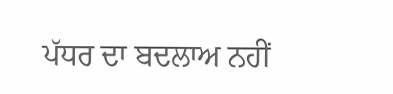ਪੱਧਰ ਦਾ ਬਦਲਾਅ ਨਹੀਂ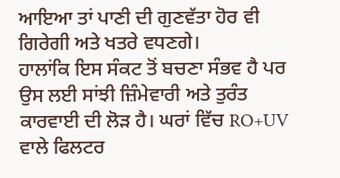ਆਇਆ ਤਾਂ ਪਾਣੀ ਦੀ ਗੁਣਵੱਤਾ ਹੋਰ ਵੀ ਗਿਰੇਗੀ ਅਤੇ ਖਤਰੇ ਵਧਣਗੇ।
ਹਾਲਾਂਕਿ ਇਸ ਸੰਕਟ ਤੋਂ ਬਚਣਾ ਸੰਭਵ ਹੈ ਪਰ ਉਸ ਲਈ ਸਾਂਝੀ ਜ਼ਿੰਮੇਵਾਰੀ ਅਤੇ ਤੁਰੰਤ ਕਾਰਵਾਈ ਦੀ ਲੋੜ ਹੈ। ਘਰਾਂ ਵਿੱਚ RO+UV ਵਾਲੇ ਫਿਲਟਰ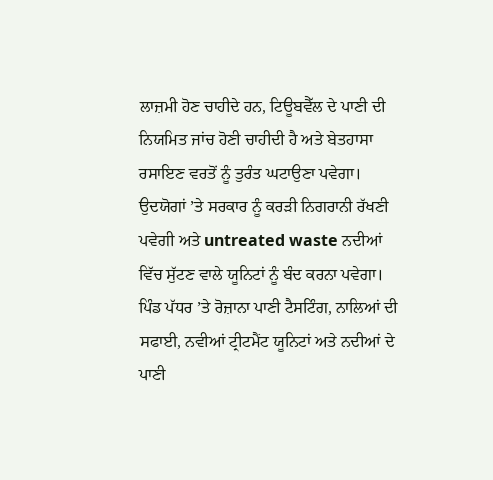ਲਾਜ਼ਮੀ ਹੋਣ ਚਾਹੀਦੇ ਹਨ, ਟਿਊਬਵੈੱਲ ਦੇ ਪਾਣੀ ਦੀ ਨਿਯਮਿਤ ਜਾਂਚ ਹੋਣੀ ਚਾਹੀਦੀ ਹੈ ਅਤੇ ਬੇਤਹਾਸਾ ਰਸਾਇਣ ਵਰਤੋਂ ਨੂੰ ਤੁਰੰਤ ਘਟਾਉਣਾ ਪਵੇਗਾ। ਉਦਯੋਗਾਂ ’ਤੇ ਸਰਕਾਰ ਨੂੰ ਕਰੜੀ ਨਿਗਰਾਨੀ ਰੱਖਣੀ ਪਵੇਗੀ ਅਤੇ untreated waste ਨਦੀਆਂ ਵਿੱਚ ਸੁੱਟਣ ਵਾਲੇ ਯੂਨਿਟਾਂ ਨੂੰ ਬੰਦ ਕਰਨਾ ਪਵੇਗਾ। ਪਿੰਡ ਪੱਧਰ ’ਤੇ ਰੋਜ਼ਾਨਾ ਪਾਣੀ ਟੈਸਟਿੰਗ, ਨਾਲਿਆਂ ਦੀ ਸਫਾਈ, ਨਵੀਆਂ ਟ੍ਰੀਟਮੈਂਟ ਯੂਨਿਟਾਂ ਅਤੇ ਨਦੀਆਂ ਦੇ ਪਾਣੀ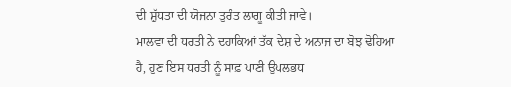ਦੀ ਸ਼ੁੱਧਤਾ ਦੀ ਯੋਜਨਾ ਤੁਰੰਤ ਲਾਗੂ ਕੀਤੀ ਜਾਵੇ।
ਮਾਲਵਾ ਦੀ ਧਰਤੀ ਨੇ ਦਹਾਕਿਆਂ ਤੱਕ ਦੇਸ਼ ਦੇ ਅਨਾਜ ਦਾ ਬੋਝ ਢੋਹਿਆ ਹੈ, ਹੁਣ ਇਸ ਧਰਤੀ ਨੂੰ ਸਾਫ਼ ਪਾਣੀ ਉਪਲਭਧ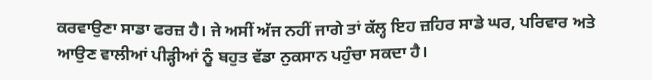ਕਰਵਾਉਣਾ ਸਾਡਾ ਫਰਜ਼ ਹੈ। ਜੇ ਅਸੀਂ ਅੱਜ ਨਹੀਂ ਜਾਗੇ ਤਾਂ ਕੱਲ੍ਹ ਇਹ ਜ਼ਹਿਰ ਸਾਡੇ ਘਰ, ਪਰਿਵਾਰ ਅਤੇ ਆਉਣ ਵਾਲੀਆਂ ਪੀੜ੍ਹੀਆਂ ਨੂੰ ਬਹੁਤ ਵੱਡਾ ਨੁਕਸਾਨ ਪਹੁੰਚਾ ਸਕਦਾ ਹੈ।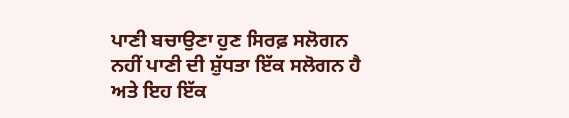ਪਾਣੀ ਬਚਾਉਣਾ ਹੁਣ ਸਿਰਫ਼ ਸਲੋਗਨ ਨਹੀਂ ਪਾਣੀ ਦੀ ਸ਼ੁੱਧਤਾ ਇੱਕ ਸਲੋਗਨ ਹੈ ਅਤੇ ਇਹ ਇੱਕ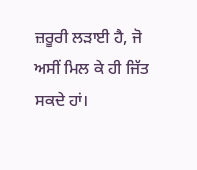ਜ਼ਰੂਰੀ ਲੜਾਈ ਹੈ, ਜੋ ਅਸੀਂ ਮਿਲ ਕੇ ਹੀ ਜਿੱਤ ਸਕਦੇ ਹਾਂ।